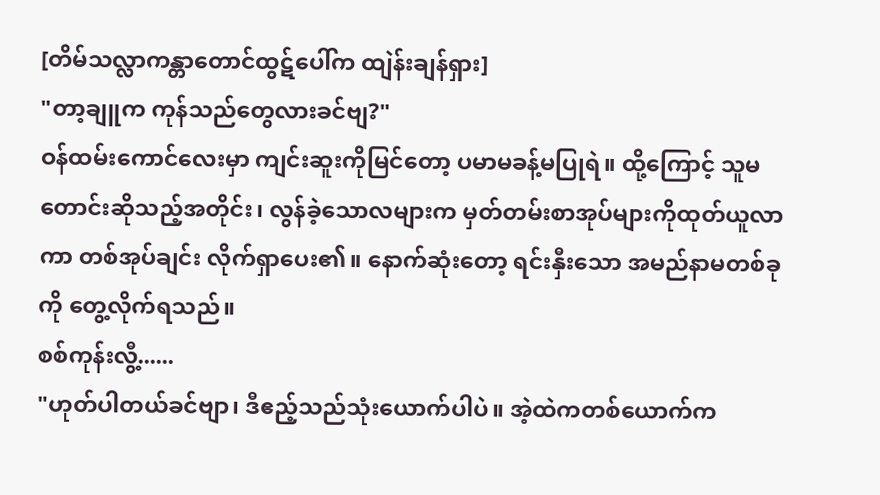[တိမ်သလ္လာကန္တာတောင်ထွဋ်ပေါ်က ထျဲန်းချန်ရှား]
"တာ့ချူက ကုန်သည်တွေလားခင်ဗျ?"
ဝန်ထမ်းကောင်လေးမှာ ကျင်းဆူးကိုမြင်တော့ ပမာမခန့်မပြုရဲ။ ထို့ကြောင့် သူမတောင်းဆိုသည့်အတိုင်း၊ လွန်ခဲ့သောလများက မှတ်တမ်းစာအုပ်များကိုထုတ်ယူလာကာ တစ်အုပ်ချင်း လိုက်ရှာပေး၏။ နောက်ဆုံးတော့ ရင်းနှီးသော အမည်နာမတစ်ခုကို တွေ့လိုက်ရသည်။
စစ်ကုန်းလွီ့......
"ဟုတ်ပါတယ်ခင်ဗျာ၊ ဒီဧည့်သည်သုံးယောက်ပါပဲ။ အဲ့ထဲကတစ်ယောက်က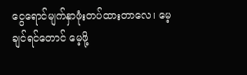ငွေရောင်မျက်နှာဖုံးတပ်ထားတာလေ၊ မေ့ချင်ရင်တောင် မေ့ဖို့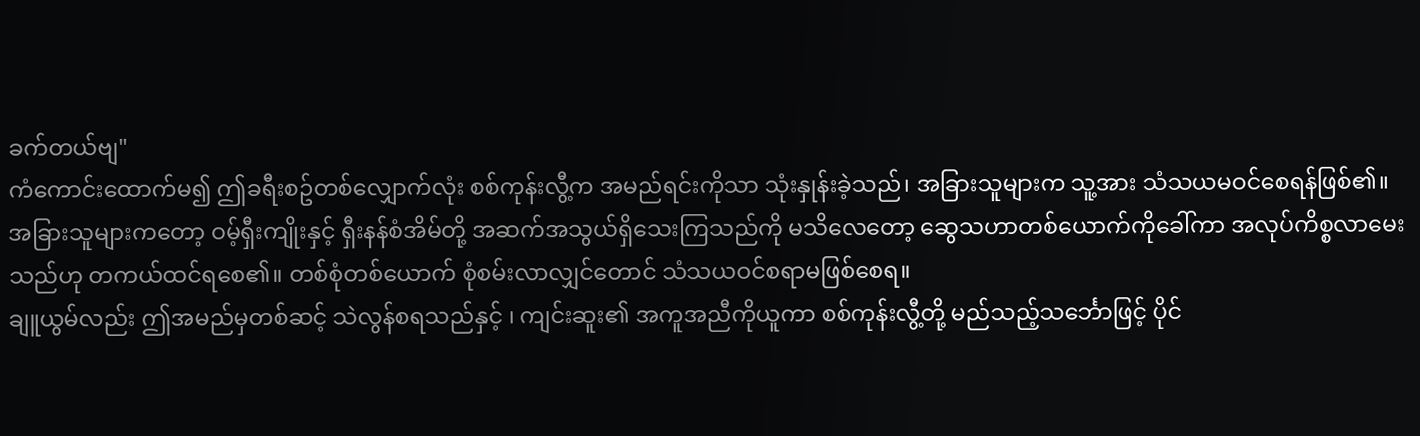ခက်တယ်ဗျ"
ကံကောင်းထောက်မ၍ ဤခရီးစဥ်တစ်လျှောက်လုံး စစ်ကုန်းလွီ့က အမည်ရင်းကိုသာ သုံးနှုန်းခဲ့သည်၊ အခြားသူများက သူ့အား သံသယမဝင်စေရန်ဖြစ်၏။ အခြားသူများကတော့ ဝမ့်ရှီးကျိုးနှင့် ရှီးနန်စံအိမ်တို့ အဆက်အသွယ်ရှိသေးကြသည်ကို မသိလေတော့ ဆွေသဟာတစ်ယောက်ကိုခေါ်ကာ အလုပ်ကိစ္စလာမေးသည်ဟု တကယ်ထင်ရစေ၏။ တစ်စုံတစ်ယောက် စုံစမ်းလာလျှင်တောင် သံသယဝင်စရာမဖြစ်စေရ။
ချူယွမ်လည်း ဤအမည်မှတစ်ဆင့် သဲလွန်စရသည်နှင့် ၊ ကျင်းဆူး၏ အကူအညီကိုယူကာ စစ်ကုန်းလွီ့တို့ မည်သည့်သင်္ဘောဖြင့် ပိုင်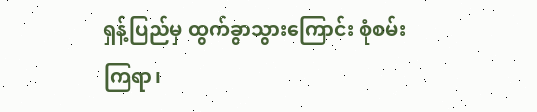ရှန့်ပြည်မှ ထွက်ခွာသွားကြောင်း စုံစမ်းကြရာ၊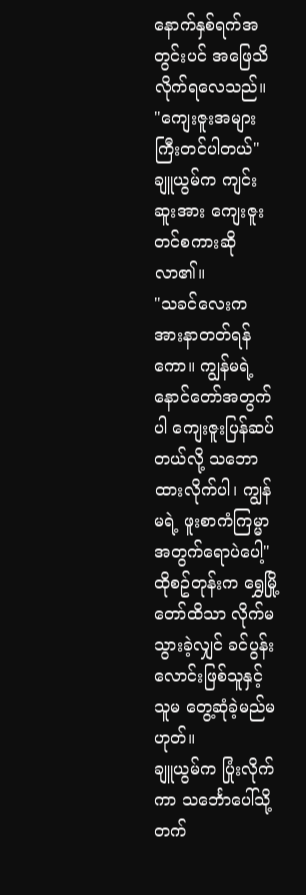နောက်နှစ်ရက်အတွင်းပင် အဖြေသိလိုက်ရလေသည်။
"ကျေးဇူးအများကြီးတင်ပါတယ်"
ချူယွမ်က ကျင်းဆူးအား ကျေးဇူးတင်စကားဆိုလာ၏။
"သခင်လေးက အားနာတတ်ရန်ကော။ ကျွန်မရဲ့နောင်တော်အတွက်ပါ ကျေးဇူးပြန်ဆပ်တယ်လို့ သဘောထားလိုက်ပါ၊ ကျွန်မရဲ့ ဖူးစာကံကြမ္မာအတွက်ရောပဲပေါ့"
ထိုစဥ်တုန်းက ရွှေမြို့တော်ထိသာ လိုက်မသွားခဲ့လျှင် ခင်ပွန်းလောင်းဖြစ်သူနှင့် သူမ တွေ့ဆုံခဲ့မည်မဟုတ်။
ချူယွမ်က ပြုံးလိုက်ကာ သင်္ဘောပေါ်သို့ တက်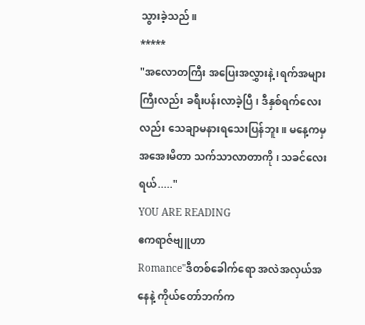သွားခဲ့သည်။
*****
"အလောတကြီး အပြေးအလွှားနဲ့ ၊ရက်အများကြီးလည်း ခရီးပန်းလာခဲ့ပြီ၊ ဒီနှစ်ရက်လေးလည်း သေချာမနားရသေးပြန်ဘူး။ မနေ့ကမှ အအေးမိတာ သက်သာလာတာကို ၊ သခင်လေးရယ်....."
YOU ARE READING
ဧကရာဇ်ဗျူဟာ
Romance"ဒီတစ်ခေါက်ရော အလဲအလှယ်အနေနဲ့ ကိုယ်တော်ဘက်က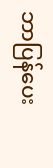ဘာပြန်ပေး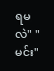ရမလဲ" "မင်း"